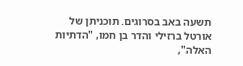תשעה באב בסרוגים. תוכניתן של אורטל ברזילי והדר בן חמו, "הדתיות האלה",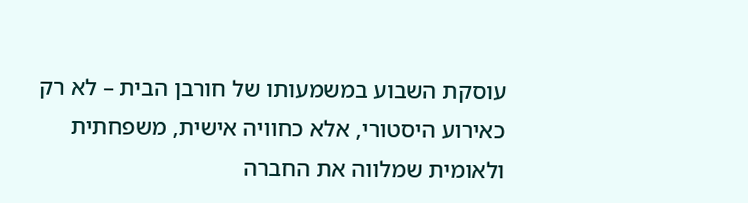עוסקת השבוע במשמעותו של חורבן הבית – לא רק כאירוע היסטורי, אלא כחוויה אישית, משפחתית ולאומית שמלווה את החברה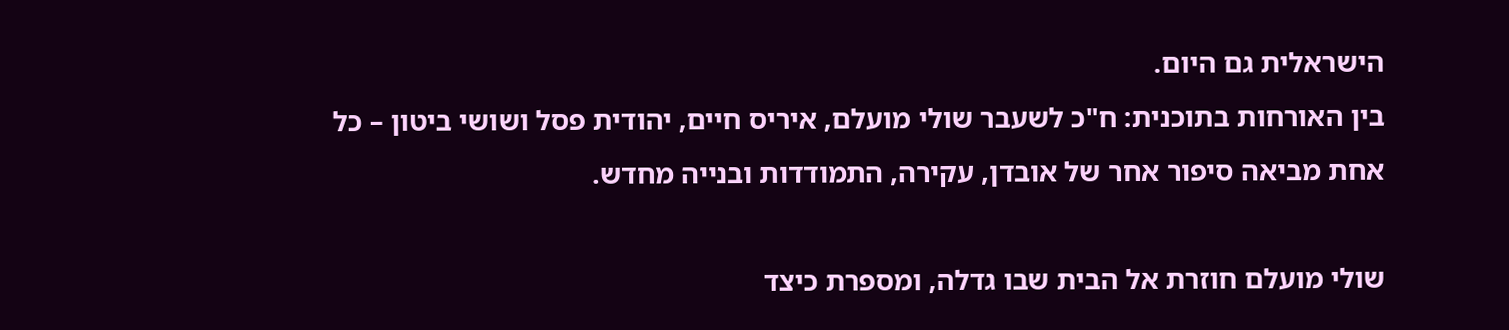הישראלית גם היום.
בין האורחות בתוכנית: ח"כ לשעבר שולי מועלם, איריס חיים, יהודית פסל ושושי ביטון – כל אחת מביאה סיפור אחר של אובדן, עקירה, התמודדות ובנייה מחדש.

שולי מועלם חוזרת אל הבית שבו גדלה, ומספרת כיצד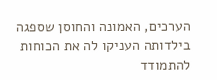הערכים, האמונה והחוסן שספגה בילדותה העניקו לה את הכוחות להתמודד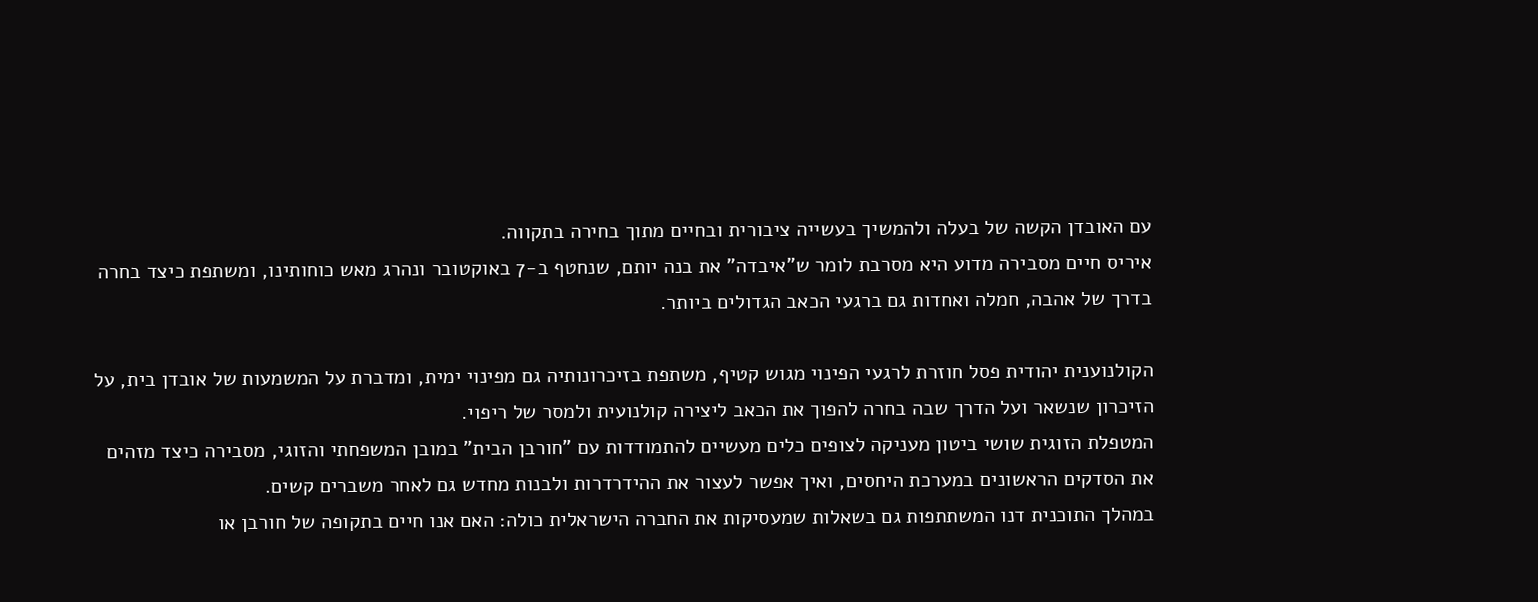עם האובדן הקשה של בעלה ולהמשיך בעשייה ציבורית ובחיים מתוך בחירה בתקווה.
איריס חיים מסבירה מדוע היא מסרבת לומר ש"איבדה" את בנה יותם, שנחטף ב-7 באוקטובר ונהרג מאש כוחותינו, ומשתפת כיצד בחרה בדרך של אהבה, חמלה ואחדות גם ברגעי הכאב הגדולים ביותר.

הקולנוענית יהודית פסל חוזרת לרגעי הפינוי מגוש קטיף, משתפת בזיכרונותיה גם מפינוי ימית, ומדברת על המשמעות של אובדן בית, על הזיכרון שנשאר ועל הדרך שבה בחרה להפוך את הכאב ליצירה קולנועית ולמסר של ריפוי.
המטפלת הזוגית שושי ביטון מעניקה לצופים כלים מעשיים להתמודדות עם "חורבן הבית" במובן המשפחתי והזוגי, מסבירה כיצד מזהים את הסדקים הראשונים במערכת היחסים, ואיך אפשר לעצור את ההידרדרות ולבנות מחדש גם לאחר משברים קשים.
במהלך התוכנית דנו המשתתפות גם בשאלות שמעסיקות את החברה הישראלית כולה: האם אנו חיים בתקופה של חורבן או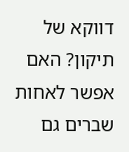דווקא של תיקון? האם אפשר לאחות שברים גם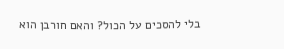בלי להסכים על הכול? והאם חורבן הוא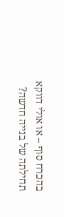בהכרח סוף – או אולי דווקא תחילתה של בנייה חדשה?